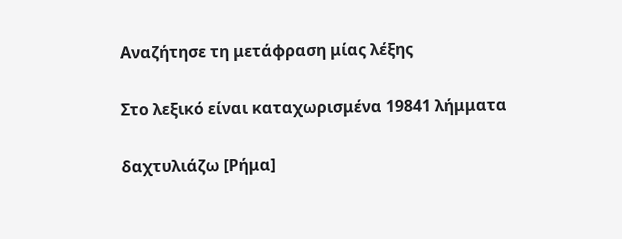Αναζήτησε τη μετάφραση μίας λέξης

Στο λεξικό είναι καταχωρισμένα 19841 λήμματα

δαχτυλιάζω [Ρήμα]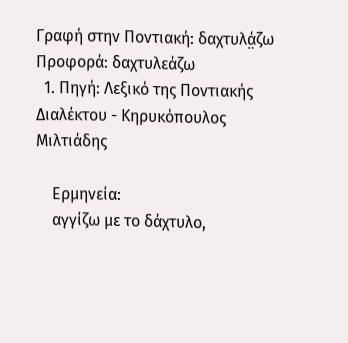Γραφή στην Ποντιακή: δαχτυλά̤ζω Προφορά: δαχτυλεάζω
  1. Πηγή: Λεξικό της Ποντιακής Διαλέκτου - Κηρυκόπουλος Μιλτιάδης

    Ερμηνεία:
    αγγίζω με το δάχτυλο,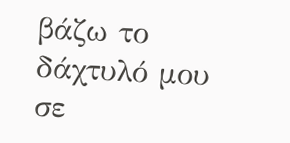βάζω το δάχτυλό μου σε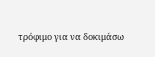τρόφιμο για να δοκιμάσω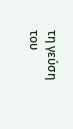τη γεύση του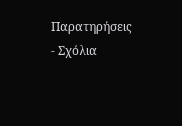Παρατηρήσεις - Σχόλια